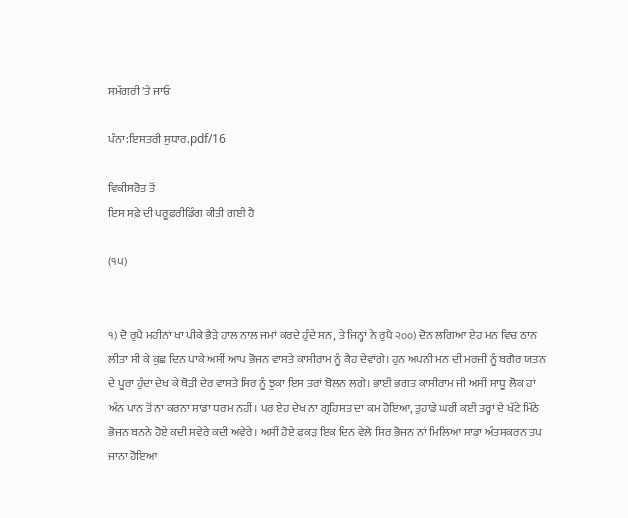ਸਮੱਗਰੀ 'ਤੇ ਜਾਓ

ਪੰਨਾ:ਇਸਤਰੀ ਸੁਧਾਰ.pdf/16

ਵਿਕੀਸਰੋਤ ਤੋਂ
ਇਸ ਸਫ਼ੇ ਦੀ ਪਰੂਫ਼ਰੀਡਿੰਗ ਕੀਤੀ ਗਈ ਹੈ

(੧੫)


੧) ਦੋ ਰੁਪੈ ਮਹੀਨਾਂ ਖਾ ਪੀਕੇ ਭੈੜੇ ਹਾਲ ਨਾਲ ਜਮਾਂ ਕਰਦੇ ਹੁੰਦੇ ਸਨ, ਤੇ ਜਿਨ੍ਹਾਂ ਨੇ ਰੁਪੈ ੨੦੦) ਦੋਨ ਲਗਿਆ ਏਹ ਮਨ ਵਿਚ ਠਾਨ ਲੀਤਾ ਸੀ ਕੇ ਕੁਛ ਦਿਨ ਪਾਕੇ ਅਸੀਂ ਆਪ ਭੋਜਨ ਵਾਸਤੇ ਕਾਸੀਰਾਮ ਨੂੰ ਕੈਹ ਦੇਵਾਂਗੇ। ਹੁਨ ਅਪਨੀ ਮਨ ਦੀ ਮਰਜੀ ਨੂੰ ਬਗੈਰ ਯਤਨ ਦੇ ਪੂਰਾ ਹੁੰਦਾ ਦੇਖ ਕੇ ਥੋੜੀ ਦੇਰ ਵਾਸਤੇ ਸਿਰ ਨੂੰ ਝੁਕਾ ਇਸ ਤਰਾਂ ਬੋਲਨ ਲਗੇ। ਭਾਈ ਭਗਤ ਕਾਸੀਰਾਮ ਜੀ ਅਸੀਂ ਸਾਧੂ ਲੋਕ ਹਾਂ ਅੰਨ ਪਾਨ ਤੋਂ ਨਾ ਕਰਨਾ ਸਾਡਾ ਧਰਮ ਨਹੀਂ। ਪਰ ਏਹ ਦੇਖ ਨਾ ਗ੍ਰਹਿਸਤ ਦਾ ਕਮ ਹੋਇਆ, ਤੁਹਾਡੇ ਘਰੀਂ ਕਈ ਤਰ੍ਹਾਂ ਦੇ ਖੱਟੇ ਮਿੱਠੇ ਭੋਜਨ ਬਨਨੇ ਹੋਏ ਕਦੀ ਸਵੇਰੇ ਕਦੀ ਅਵੇਰੇ। ਅਸੀਂ ਹੋਏ ਫਕੜ ਇਕ ਦਿਨ ਵੇਲੇ ਸਿਰ ਭੋਜਨ ਨਾਂ ਮਿਲਿਆ ਸਾਡਾ ਅੰਤਸਕਰਨ ਤਪ ਜਾਨਾ ਹੋਇਆ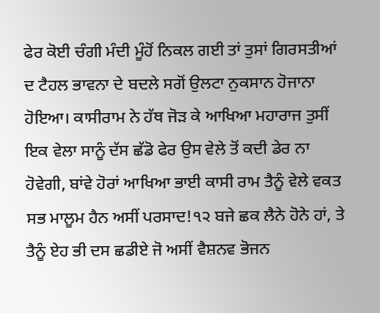ਫੇਰ ਕੋਈ ਚੰਗੀ ਮੰਦੀ ਮੂੰਹੋਂ ਨਿਕਲ ਗਈ ਤਾਂ ਤੁਸਾਂ ਗਿਰਸਤੀਆਂ ਦ ਟੈਹਲ ਭਾਵਨਾ ਦੇ ਬਦਲੇ ਸਗੋਂ ਉਲਟਾ ਨੁਕਸਾਨ ਹੋਜਾਨਾ ਹੋਇਆ। ਕਾਸੀਰਾਮ ਨੇ ਹੱਥ ਜੋੜ ਕੇ ਆਖਿਆ ਮਹਾਰਾਜ ਤੁਸੀਂ ਇਕ ਵੇਲਾ ਸਾਨੂੰ ਦੱਸ ਛੱਡੋ ਫੇਰ ਉਸ ਵੇਲੇ ਤੋਂ ਕਦੀ ਡੇਰ ਨਾ ਹੋਵੇਗੀ, ਬਾਂਵੇ ਹੋਰਾਂ ਆਖਿਆ ਭਾਈ ਕਾਸੀ ਰਾਮ ਤੈਨੂੰ ਵੇਲੇ ਵਕਤ ਸਭ ਮਾਲੂਮ ਹੈਨ ਅਸੀਂ ਪਰਸਾਦ!੧੨ ਬਜੇ ਛਕ ਲੈਨੇ ਹੋਨੇ ਹਾਂ, ਤੇ ਤੈਨੂੰ ਏਹ ਭੀ ਦਸ ਛਡੀਏ ਜੋ ਅਸੀਂ ਵੈਸ਼ਨਵ ਭੋਜਨ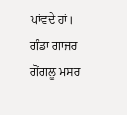ਪਾਂਵਦੇ ਹਾਂ। ਗੰਡਾ ਗਾਜਰ ਗੋਂਗਲੂ ਮਸਰ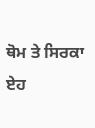ਥੋਮ ਤੇ ਸਿਰਕਾ ਏਹ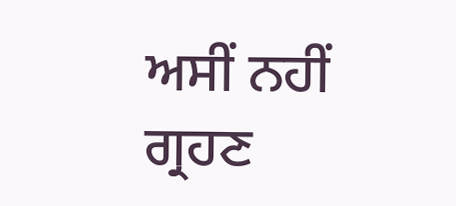ਅਸੀਂ ਨਹੀਂ ਗ੍ਰਹਣ